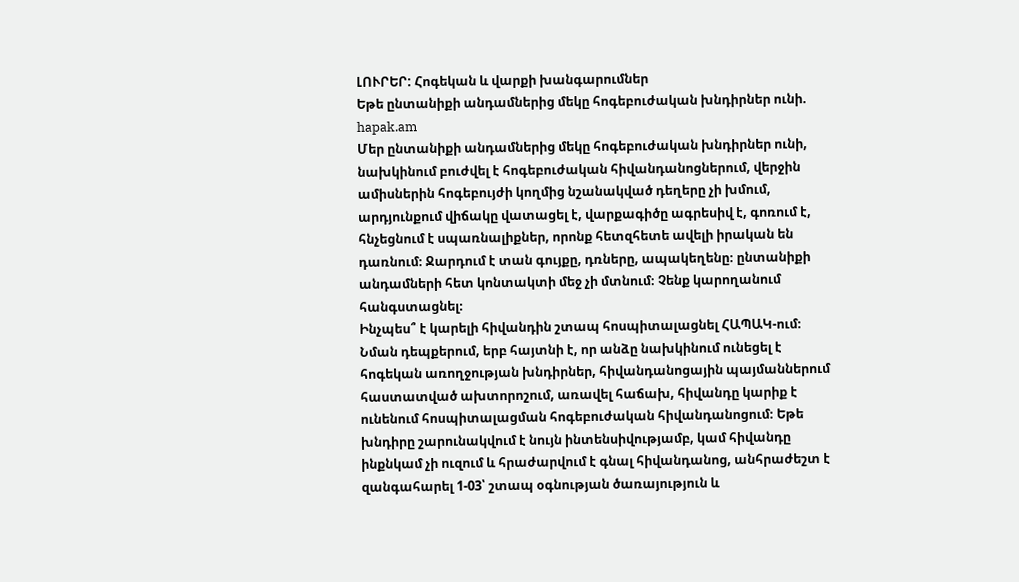ԼՈՒՐԵՐ: Հոգեկան և վարքի խանգարումներ
Եթե ընտանիքի անդամներից մեկը հոգեբուժական խնդիրներ ունի. hapak.am
Մեր ընտանիքի անդամներից մեկը հոգեբուժական խնդիրներ ունի, նախկինում բուժվել է հոգեբուժական հիվանդանոցներում, վերջին ամիսներին հոգեբույժի կողմից նշանակված դեղերը չի խմում, արդյունքում վիճակը վատացել է, վարքագիծը ագրեսիվ է, գոռում է, հնչեցնում է սպառնալիքներ, որոնք հետզհետե ավելի իրական են դառնում։ Ջարդում է տան գույքը, դռները, ապակեղենը։ ընտանիքի անդամների հետ կոնտակտի մեջ չի մտնում։ Չենք կարողանում հանգստացնել։
Ինչպես՞ է կարելի հիվանդին շտապ հոսպիտալացնել ՀԱՊԱԿ-ում։
Նման դեպքերում, երբ հայտնի է, որ անձը նախկինում ունեցել է հոգեկան առողջության խնդիրներ, հիվանդանոցային պայմաններում հաստատված ախտորոշում, առավել հաճախ, հիվանդը կարիք է ունենում հոսպիտալացման հոգեբուժական հիվանդանոցում։ Եթե խնդիրը շարունակվում է նույն ինտենսիվությամբ, կամ հիվանդը ինքնկամ չի ուզում և հրաժարվում է գնալ հիվանդանոց, անհրաժեշտ է զանգահարել 1-03՝ շտապ օգնության ծառայություն և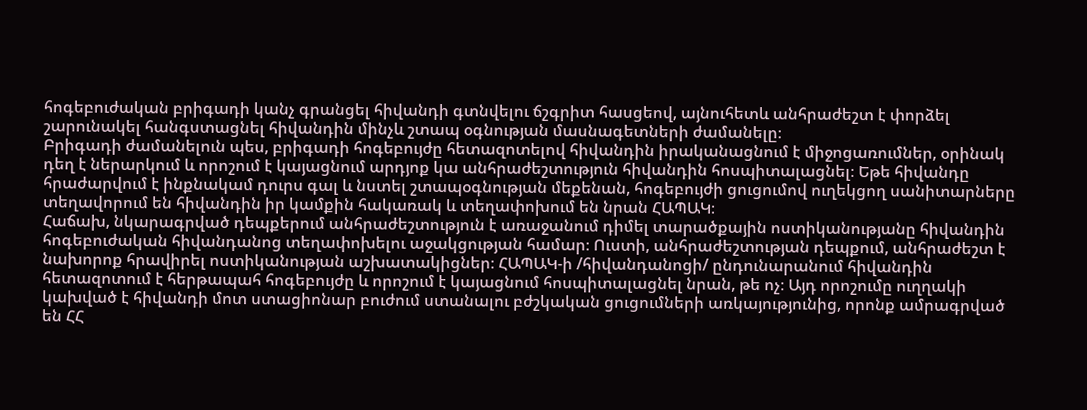հոգեբուժական բրիգադի կանչ գրանցել հիվանդի գտնվելու ճշգրիտ հասցեով, այնուհետև անհրաժեշտ է փորձել շարունակել հանգստացնել հիվանդին մինչև շտապ օգնության մասնագետների ժամանելը։
Բրիգադի ժամանելուն պես, բրիգադի հոգեբույժը հետազոտելով հիվանդին իրականացնում է միջոցառումներ, օրինակ դեղ է ներարկում և որոշում է կայացնում արդյոք կա անհրաժեշտություն հիվանդին հոսպիտալացնել։ Եթե հիվանդը հրաժարվում է ինքնակամ դուրս գալ և նստել շտապօգնության մեքենան, հոգեբույժի ցուցումով ուղեկցող սանիտարները տեղավորում են հիվանդին իր կամքին հակառակ և տեղափոխում են նրան ՀԱՊԱԿ։
Հաճախ, նկարագրված դեպքերում անհրաժեշտություն է առաջանում դիմել տարածքային ոստիկանությանը հիվանդին հոգեբուժական հիվանդանոց տեղափոխելու աջակցության համար։ Ուստի, անհրաժեշտության դեպքում, անհրաժեշտ է նախորոք հրավիրել ոստիկանության աշխատակիցներ։ ՀԱՊԱԿ-ի /հիվանդանոցի/ ընդունարանում հիվանդին հետազոտում է հերթապահ հոգեբույժը և որոշում է կայացնում հոսպիտալացնել նրան, թե ոչ։ Այդ որոշումը ուղղակի կախված է հիվանդի մոտ ստացիոնար բուժում ստանալու բժշկական ցուցումների առկայությունից, որոնք ամրագրված են ՀՀ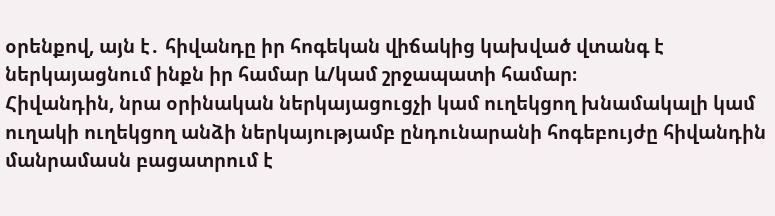օրենքով, այն է․ հիվանդը իր հոգեկան վիճակից կախված վտանգ է ներկայացնում ինքն իր համար և/կամ շրջապատի համար։
Հիվանդին, նրա օրինական ներկայացուցչի կամ ուղեկցող խնամակալի կամ ուղակի ուղեկցող անձի ներկայությամբ ընդունարանի հոգեբույժը հիվանդին մանրամասն բացատրում է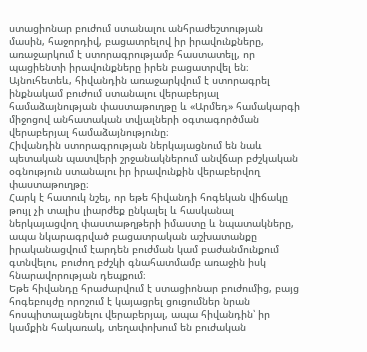ստացիոնար բուժում ստանալու անհրաժեշտության մասին, հաջորդիվ, բացատրելով իր իրավունքները, առաջարկում է ստորագրությամբ հաստատելլ, որ պացիենտի իրավունքները իրեն բացատրվել են։ Այնուհետեև, հիվանդին առաջարկվում է ստորագրել ինքնակամ բուժում ստանալու վերաբերյալ համաձայնության փաստաթուղթը և «Արմեդ» համակարգի միջոցով անհատական տվյալների օգտագործման վերաբերյալ համաձայնությունը։
Հիվանդին ստորագրության ներկայացնում են նաև պետական պատվերի շրջանակներում անվճար բժշկական օգնություն ստանալու իր իրավունքին վերաբերվող փաստաթուղթը։
Հարկ է հատուկ նշել, որ եթե հիվանդի հոգեկան վիճակը թույլ չի տալիս լիարժեք ընկալել և հասկանալ ներկայացվող փաստաթղթերի իմաստը և նպատակները, ապա նկարագրված բացատրական աշխատանքը իրականացվում էարդեն բուժման կամ բաժանմունքում գտնվելու, բուժող բժշկի գնահատմամբ առաջին իսկ հնարավորության դեպքում։
Եթե հիվանդը հրաժարվում է ստացիոնար բուժումից, բայց հոգեբույժը որոշում է կայացրել ցուցումներ նրան հոսպիտալացնելու վերաբերյալ, ապա հիվանդին՝ իր կամքին հակառակ, տեղափոխում են բուժական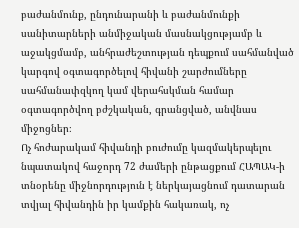բաժանմունք, ընդունարանի և բաժանմունքի սանիտարների անմիջական մասնակցությամբ և աջակցմամբ, անհրաժեշտության դեպքում սահմանված կարգով օգտագործելով հիվանի շարժումները սահմանափզկող կամ վերահսկման համար օգտագործվող բժշկական, գրանցված, անվնաս միջոցներ։
Ոչ հոժարակամ հիվանդի բուժումը կազմակերպելու նպատակով հաջորդ 72 ժամերի ընթացքում ՀԱՊԱԿ-ի տնօրենը միջնորդություն է ներկայացնում դատարան տվյալ հիվանդին իր կամքին հակառակ, ոչ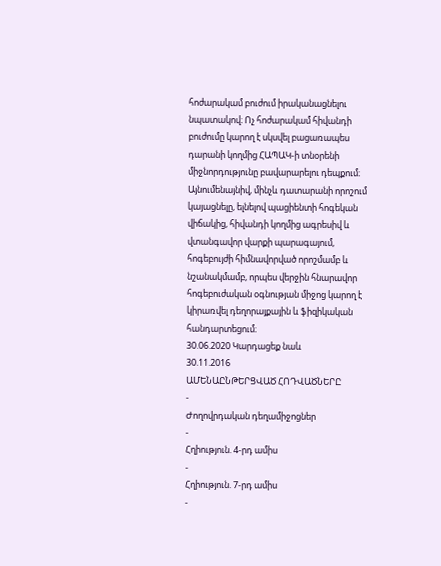հոժարակամ բուժում իրականացնելու նպատակով։ Ոչ հոժարակամ հիվանդի բուժումը կարող է սկսվել բացառապես դարանի կողմից ՀԱՊԱԿ-ի տնօրենի միջնորդությունը բավարարելու դեպքում։
Այնումենայնիվ, մինչև դատարանի որոշում կայացնելը, ելնելով պացիենտի հոգեկան վիճակից, հիվանդի կողմից ագրեսիվ և վտանգավոր վարքի պարագայում, հոգեբույժի հիմնավորված որոշմամբ և նշանակմամբ, որպես վերջին հնարավոր հոգեբուժական օգնության միջոց կարող է կիրառվել դեղորայքային և ֆիզիկական հանդարտեցում։
30.06.2020 Կարդացեք նաև
30.11.2016
ԱՄԵՆԱԸՆԹԵՐՑՎԱԾ ՀՈԴՎԱԾՆԵՐԸ
-
Ժողովրդական դեղամիջոցներ
-
Հղիություն. 4-րդ ամիս
-
Հղիություն. 7-րդ ամիս
-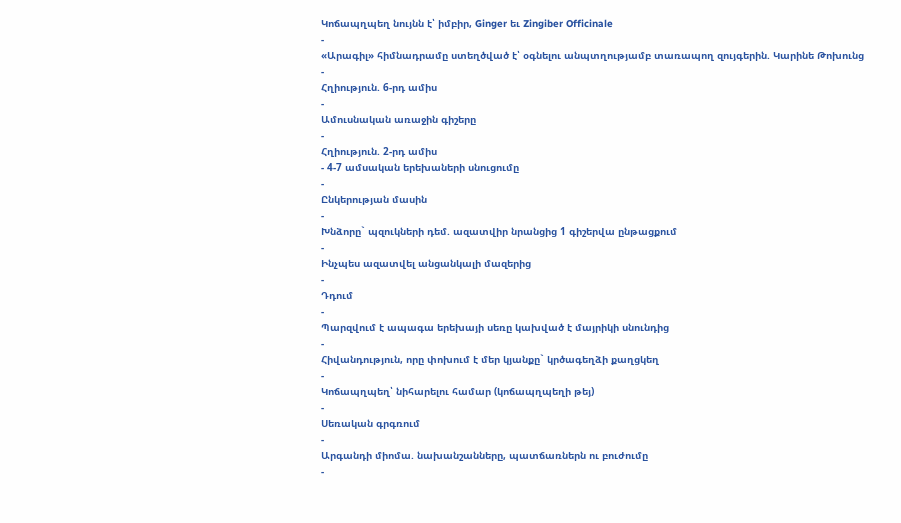Կոճապղպեղ նույնն է՝ իմբիր, Ginger եւ Zingiber Officinale
-
«Արագիլ» հիմնադրամը ստեղծված է՝ օգնելու անպտղությամբ տառապող զույգերին. Կարինե Թոխունց
-
Հղիություն. 6-րդ ամիս
-
Ամուսնական առաջին գիշերը
-
Հղիություն. 2-րդ ամիս
- 4-7 ամսական երեխաների սնուցումը
-
Ընկերության մասին
-
Խնձորը` պզուկների դեմ. ազատվիր նրանցից 1 գիշերվա ընթացքում
-
Ինչպես ազատվել անցանկալի մազերից
-
Դդում
-
Պարզվում է ապագա երեխայի սեռը կախված է մայրիկի սնունդից
-
Հիվանդություն, որը փոխում է մեր կյանքը` կրծագեղձի քաղցկեղ
-
Կոճապղպեղ՝ նիհարելու համար (կոճապղպեղի թեյ)
-
Սեռական գրգռում
-
Արգանդի միոմա. նախանշանները, պատճառներն ու բուժումը
-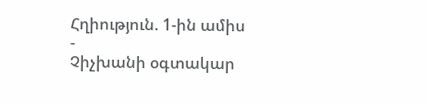Հղիություն. 1-ին ամիս
-
Չիչխանի օգտակար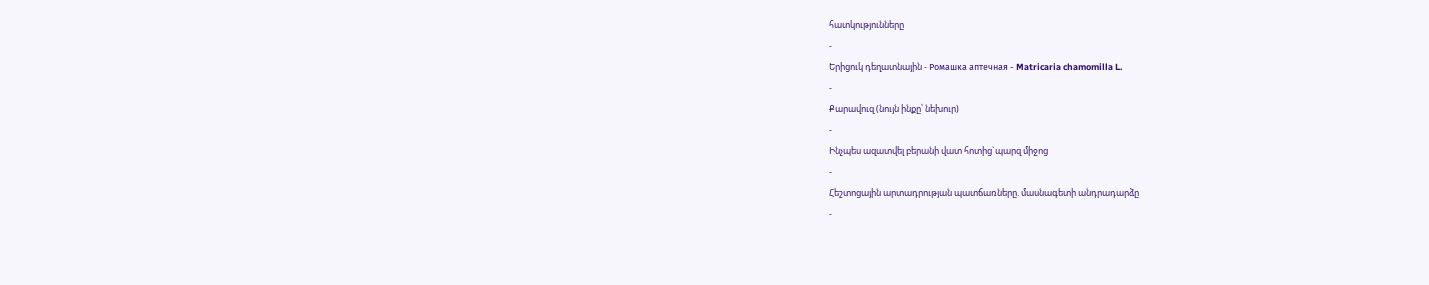հատկությունները
-
Երիցուկ դեղատնային - Ромашка аптечная - Matricaria chamomilla L.
-
Քարավուզ (նույն ինքը՝ նեխուր)
-
Ինչպես ազատվել բերանի վատ հոտից`պարզ միջոց
-
Հեշտոցային արտադրության պատճառները. մասնագետի անդրադարձը
-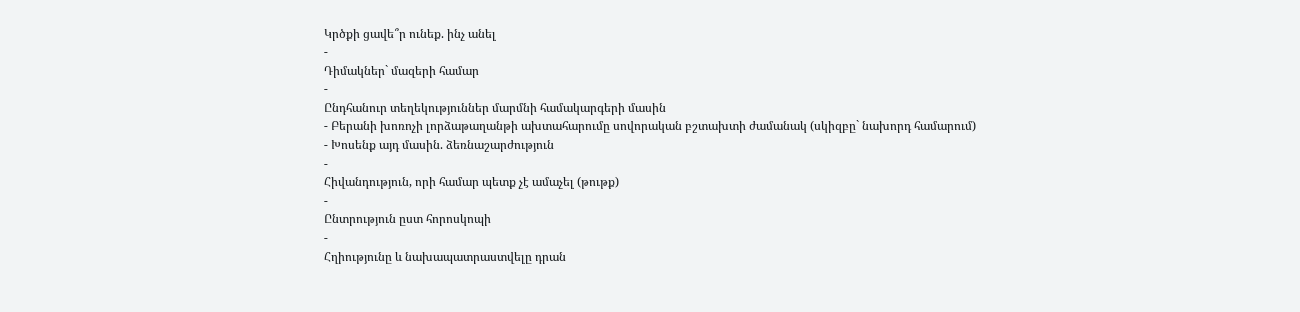Կրծքի ցավե՞ր ունեք. ինչ անել
-
Դիմակներ` մազերի համար
-
Ընդհանուր տեղեկություններ մարմնի համակարգերի մասին
- Բերանի խոռոչի լորձաթաղանթի ախտահարումը սովորական բշտախտի ժամանակ (սկիզբը` նախորդ համարում)
- Խոսենք այդ մասին. ձեռնաշարժություն
-
Հիվանդություն, որի համար պետք չէ ամաչել (թութք)
-
Ընտրություն ըստ հորոսկոպի
-
Հղիությունը և նախապատրաստվելը դրան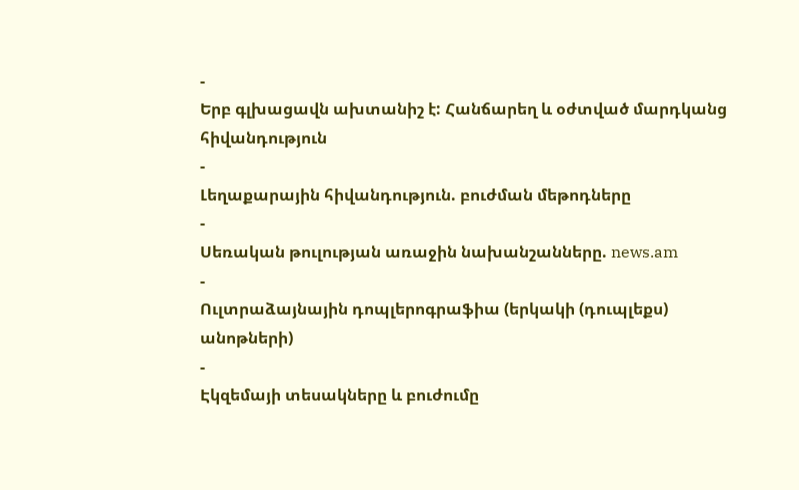-
Երբ գլխացավն ախտանիշ է: Հանճարեղ և օժտված մարդկանց հիվանդություն
-
Լեղաքարային հիվանդություն. բուժման մեթոդները
-
Սեռական թուլության առաջին նախանշանները. news.am
-
Ուլտրաձայնային դոպլերոգրաֆիա (երկակի (դուպլեքս) անոթների)
-
Էկզեմայի տեսակները և բուժումը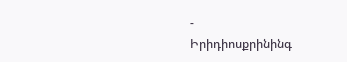-
Իրիդիոսքրինինգ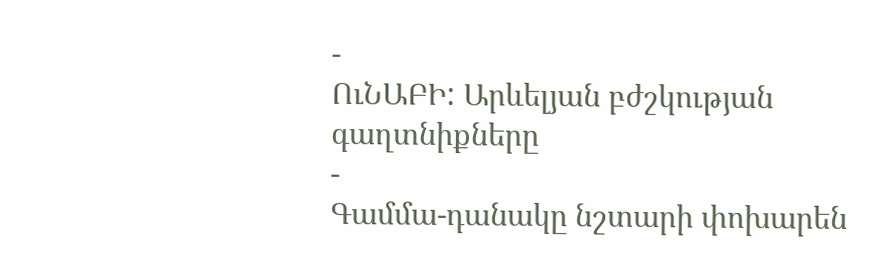-
ՈւՆԱԲԻ: Արևելյան բժշկության գաղտնիքները
-
Գամմա-դանակը նշտարի փոխարեն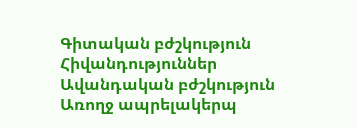Գիտական բժշկություն
Հիվանդություններ
Ավանդական բժշկություն
Առողջ ապրելակերպ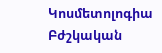Կոսմետոլոգիա
Բժշկական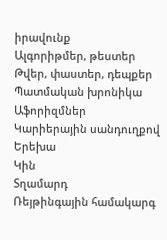իրավունք
Ալգորիթմեր, թեստեր
Թվեր, փաստեր, դեպքեր
Պատմական խրոնիկա
Աֆորիզմներ
Կարիերային սանդուղքով
Երեխա
Կին
Տղամարդ
Ռեյթինգային համակարգ